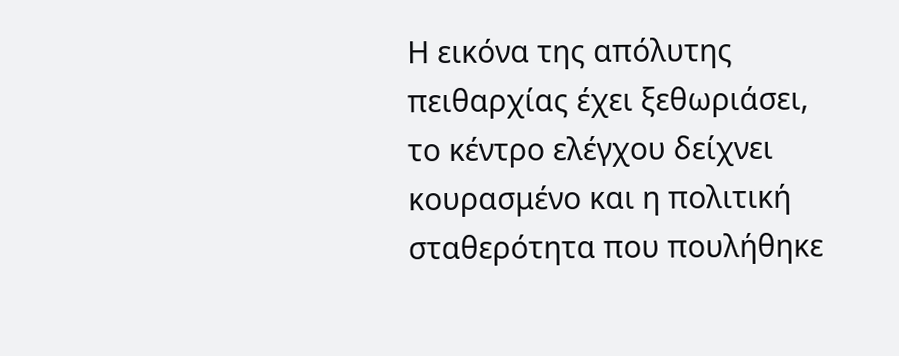Η εικόνα της απόλυτης πειθαρχίας έχει ξεθωριάσει, το κέντρο ελέγχου δείχνει κουρασμένο και η πολιτική σταθερότητα που πουλήθηκε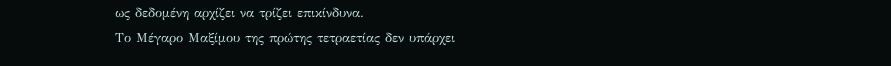ως δεδομένη αρχίζει να τρίζει επικίνδυνα.
Το Μέγαρο Μαξίμου της πρώτης τετραετίας δεν υπάρχει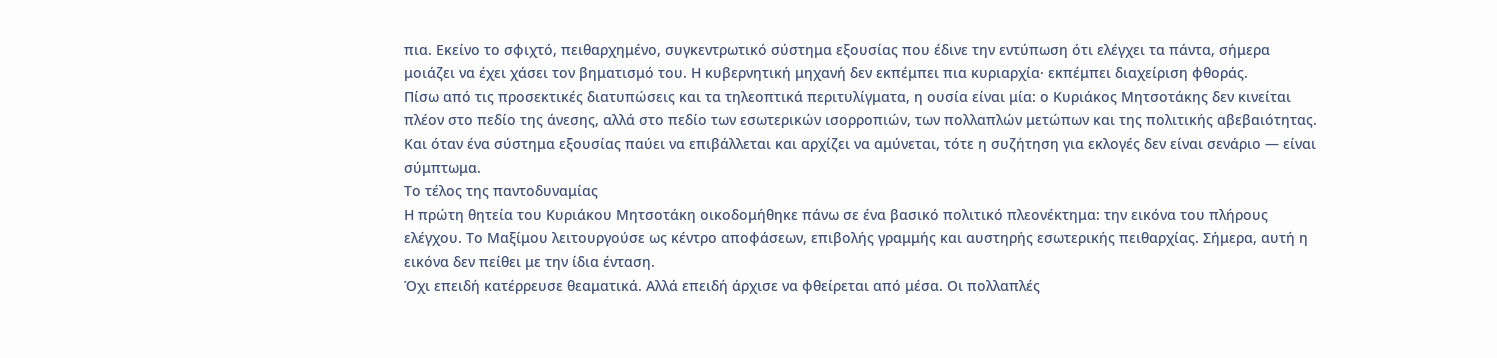πια. Εκείνο το σφιχτό, πειθαρχημένο, συγκεντρωτικό σύστημα εξουσίας που έδινε την εντύπωση ότι ελέγχει τα πάντα, σήμερα μοιάζει να έχει χάσει τον βηματισμό του. Η κυβερνητική μηχανή δεν εκπέμπει πια κυριαρχία· εκπέμπει διαχείριση φθοράς.
Πίσω από τις προσεκτικές διατυπώσεις και τα τηλεοπτικά περιτυλίγματα, η ουσία είναι μία: ο Κυριάκος Μητσοτάκης δεν κινείται πλέον στο πεδίο της άνεσης, αλλά στο πεδίο των εσωτερικών ισορροπιών, των πολλαπλών μετώπων και της πολιτικής αβεβαιότητας. Και όταν ένα σύστημα εξουσίας παύει να επιβάλλεται και αρχίζει να αμύνεται, τότε η συζήτηση για εκλογές δεν είναι σενάριο — είναι σύμπτωμα.
Το τέλος της παντοδυναμίας
Η πρώτη θητεία του Κυριάκου Μητσοτάκη οικοδομήθηκε πάνω σε ένα βασικό πολιτικό πλεονέκτημα: την εικόνα του πλήρους ελέγχου. Το Μαξίμου λειτουργούσε ως κέντρο αποφάσεων, επιβολής γραμμής και αυστηρής εσωτερικής πειθαρχίας. Σήμερα, αυτή η εικόνα δεν πείθει με την ίδια ένταση.
Όχι επειδή κατέρρευσε θεαματικά. Αλλά επειδή άρχισε να φθείρεται από μέσα. Οι πολλαπλές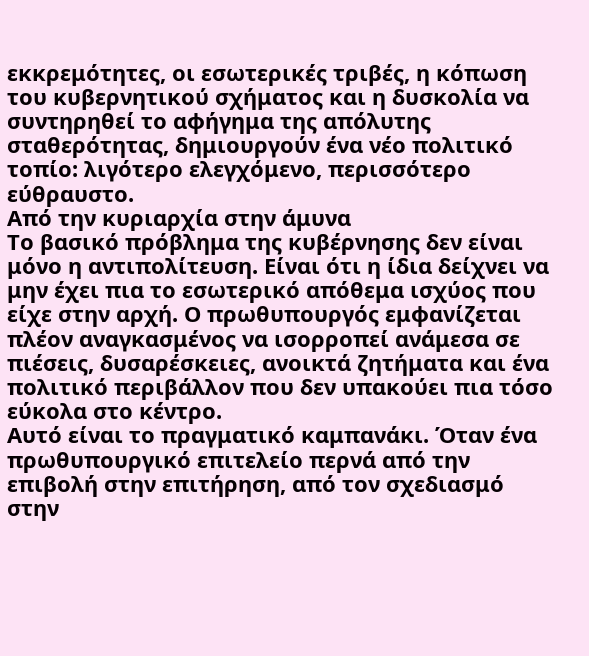εκκρεμότητες, οι εσωτερικές τριβές, η κόπωση του κυβερνητικού σχήματος και η δυσκολία να συντηρηθεί το αφήγημα της απόλυτης σταθερότητας, δημιουργούν ένα νέο πολιτικό τοπίο: λιγότερο ελεγχόμενο, περισσότερο εύθραυστο.
Από την κυριαρχία στην άμυνα
Το βασικό πρόβλημα της κυβέρνησης δεν είναι μόνο η αντιπολίτευση. Είναι ότι η ίδια δείχνει να μην έχει πια το εσωτερικό απόθεμα ισχύος που είχε στην αρχή. Ο πρωθυπουργός εμφανίζεται πλέον αναγκασμένος να ισορροπεί ανάμεσα σε πιέσεις, δυσαρέσκειες, ανοικτά ζητήματα και ένα πολιτικό περιβάλλον που δεν υπακούει πια τόσο εύκολα στο κέντρο.
Αυτό είναι το πραγματικό καμπανάκι. Όταν ένα πρωθυπουργικό επιτελείο περνά από την επιβολή στην επιτήρηση, από τον σχεδιασμό στην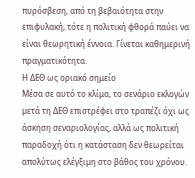πυρόσβεση, από τη βεβαιότητα στην επιφυλακή, τότε η πολιτική φθορά παύει να είναι θεωρητική έννοια. Γίνεται καθημερινή πραγματικότητα.
Η ΔΕΘ ως οριακό σημείο
Μέσα σε αυτό το κλίμα, το σενάριο εκλογών μετά τη ΔΕΘ επιστρέφει στο τραπέζι όχι ως άσκηση σεναριολογίας, αλλά ως πολιτική παραδοχή ότι η κατάσταση δεν θεωρείται απολύτως ελέγξιμη στο βάθος του χρόνου.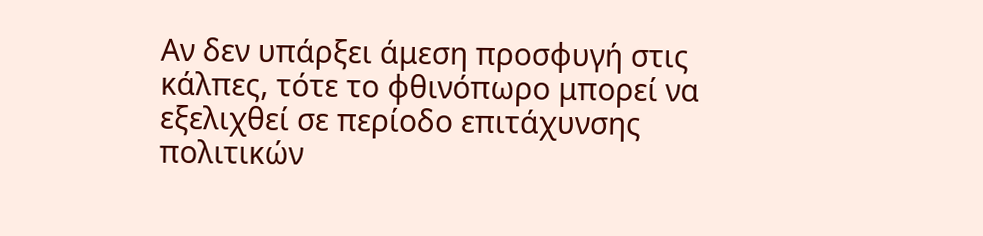Αν δεν υπάρξει άμεση προσφυγή στις κάλπες, τότε το φθινόπωρο μπορεί να εξελιχθεί σε περίοδο επιτάχυνσης πολιτικών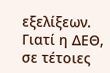εξελίξεων. Γιατί η ΔΕΘ, σε τέτοιες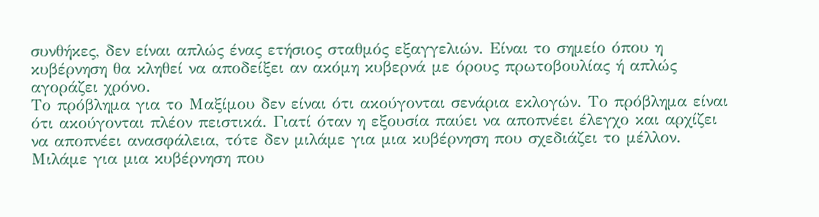συνθήκες, δεν είναι απλώς ένας ετήσιος σταθμός εξαγγελιών. Είναι το σημείο όπου η κυβέρνηση θα κληθεί να αποδείξει αν ακόμη κυβερνά με όρους πρωτοβουλίας ή απλώς αγοράζει χρόνο.
Το πρόβλημα για το Μαξίμου δεν είναι ότι ακούγονται σενάρια εκλογών. Το πρόβλημα είναι ότι ακούγονται πλέον πειστικά. Γιατί όταν η εξουσία παύει να αποπνέει έλεγχο και αρχίζει να αποπνέει ανασφάλεια, τότε δεν μιλάμε για μια κυβέρνηση που σχεδιάζει το μέλλον. Μιλάμε για μια κυβέρνηση που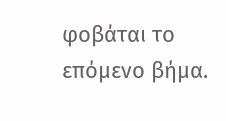φοβάται το επόμενο βήμα.